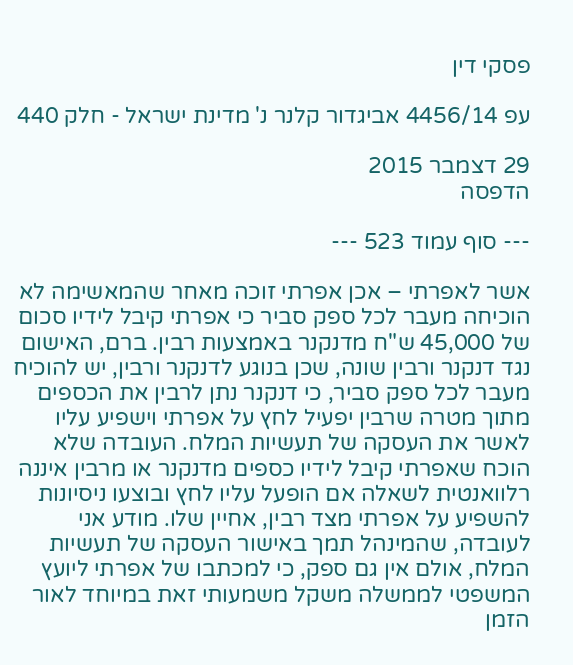פסקי דין

עפ 4456/14 אביגדור קלנר נ' מדינת ישראל - חלק 440

29 דצמבר 2015
הדפסה

--- סוף עמוד 523 ---

אשר לאפרתי – אכן אפרתי זוכה מאחר שהמאשימה לא הוכיחה מעבר לכל ספק סביר כי אפרתי קיבל לידיו סכום של 45,000 ש"ח מדנקנר באמצעות רבין. ברם, האישום נגד דנקנר ורבין שונה, שכן בנוגע לדנקנר ורבין, יש להוכיח מעבר לכל ספק סביר, כי דנקנר נתן לרבין את הכספים מתוך מטרה שרבין יפעיל לחץ על אפרתי וישפיע עליו לאשר את העסקה של תעשיות המלח. העובדה שלא הוכח שאפרתי קיבל לידיו כספים מדנקנר או מרבין איננה רלוואנטית לשאלה אם הופעל עליו לחץ ובוצעו ניסיונות להשפיע על אפרתי מצד רבין, אחיין שלו. מודע אני לעובדה, שהמינהל תמך באישור העסקה של תעשיות המלח, אולם אין גם ספק, כי למכתבו של אפרתי ליועץ המשפטי לממשלה משקל משמעותי זאת במיוחד לאור הזמן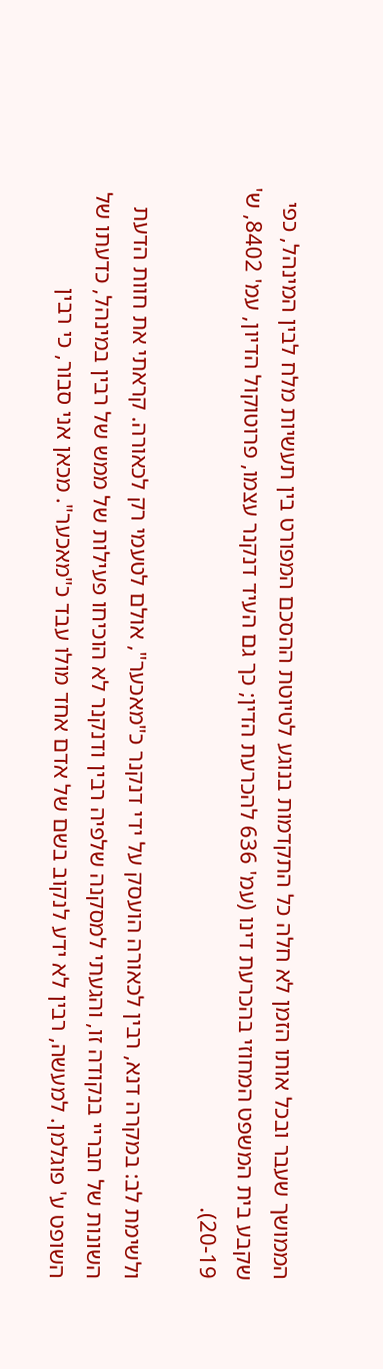הממושך שעבר ובכל אותו הזמן לא חלה כל התקדמות בנוגע לטיוטת ההסכם המפורט בין תעשיות מלח לבין המינהל, כפי שקבע בית המשפט המחוזי בהכרעת דינו (עמ' 636 להכרעת הדין; כך גם העיד דנקנר עצמו, פרוטוקול הדיון, עמ' 8402, ש' 20-19).

ולשימת לב: במקרה דנא, רבין לכאורה הועסק על ידי דנקנר כ"מאכער", אולם לטעמי רק לכאורה. קראתי את חוות הדעת השונות של חבריי בנקודה זו, והגעתי למסקנה שלפיה רבין ודנקנר לא הוכיחו פעילות של ממש של רבין במינהל, כדעתו של השופט ע' פוגלמן. למעשה, רבין לא ידע לנקוב בשם של אדם אחד מולו עבד כ"מאכער". מכאן אני סבור, כי רבין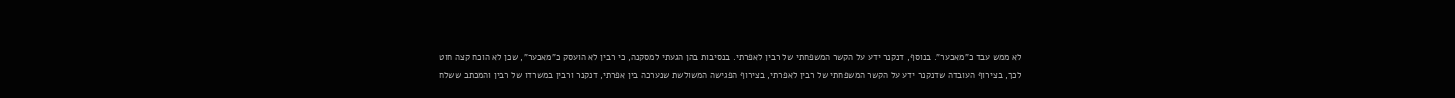לא ממש עבד כ"מאכער". בנוסף, דנקנר ידע על הקשר המשפחתי של רבין לאפרתי. בנסיבות בהן הגעתי למסקנה, כי רבין לא הועסק כ"מאכער", שכן לא הוכח קצה חוט לכך, בצירוף העובדה שדנקנר ידע על הקשר המשפחתי של רבין לאפרתי, בצירוף הפגישה המשולשת שנערכה בין אפרתי, דנקנר ורבין במשרדו של רבין והמכתב ששלח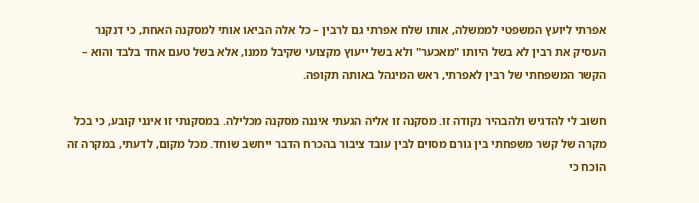אפרתי ליועץ המשפטי לממשלה, אותו שלח אפרתי גם לרבין – כל אלה הביאו אותי למסקנה האחת, כי דנקנר העסיק את רבין לא בשל היותו "מאכער" ולא בשל ייעוץ מקצועי שקיבל ממנו, אלא בשל טעם אחד בלבד והוא – הקשר המשפחתי של רבין לאפרתי, ראש המינהל באותה תקופה.

חשוב לי להדגיש ולהבהיר נקודה זו. מסקנה זו אליה הגעתי איננה מסקנה מכלילה. במסקנתי זו אינני קובע, כי בכל מקרה של קשר משפחתי בין גורם מסוים לבין עובד ציבור בהכרח הדבר ייחשב שוחד. מכל מקום, לדעתי, במקרה זה הוכח כי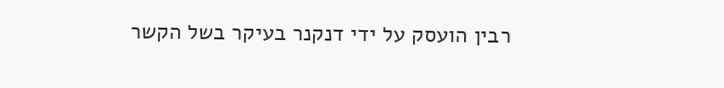רבין הועסק על ידי דנקנר בעיקר בשל הקשר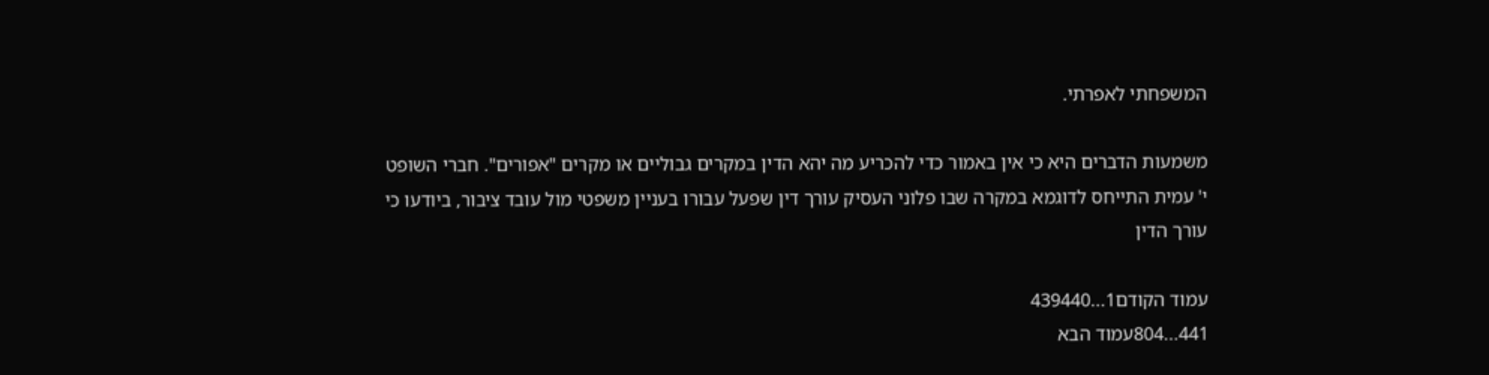המשפחתי לאפרתי.

משמעות הדברים היא כי אין באמור כדי להכריע מה יהא הדין במקרים גבוליים או מקרים "אפורים". חברי השופט י' עמית התייחס לדוגמא במקרה שבו פלוני העסיק עורך דין שפעל עבורו בעניין משפטי מול עובד ציבור, ביודעו כי עורך הדין

עמוד הקודם1...439440
441...804עמוד הבא